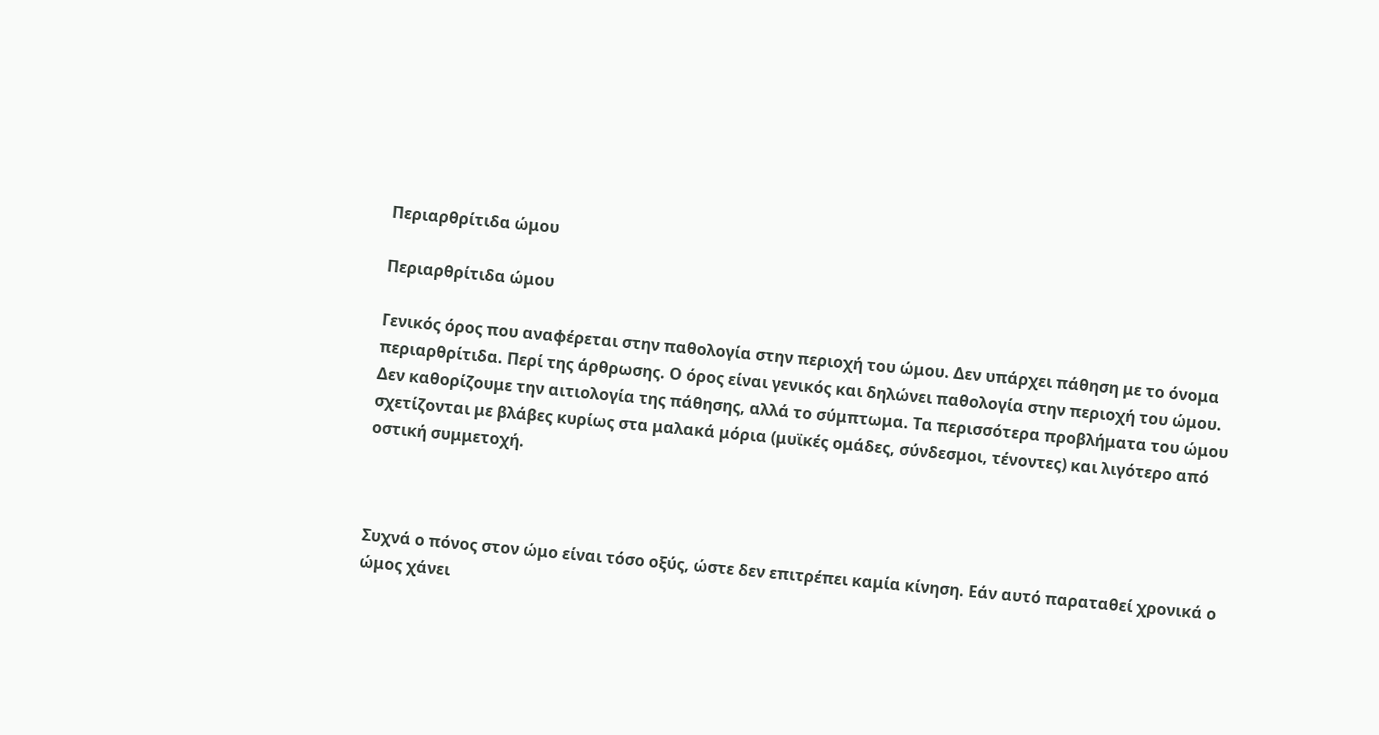Περιαρθρίτιδα ώμου

Περιαρθρίτιδα ώμου

Γενικός όρος που αναφέρεται στην παθολογία στην περιοχή του ώμου. Δεν υπάρχει πάθηση με το όνομα περιαρθρίτιδα. Περί της άρθρωσης. Ο όρος είναι γενικός και δηλώνει παθολογία στην περιοχή του ώμου. Δεν καθορίζουμε την αιτιολογία της πάθησης, αλλά το σύμπτωμα. Τα περισσότερα προβλήματα του ώμου σχετίζονται με βλάβες κυρίως στα μαλακά μόρια (μυϊκές ομάδες, σύνδεσμοι, τένοντες) και λιγότερο από οστική συμμετοχή.



Συχνά ο πόνος στον ώμο είναι τόσο οξύς, ώστε δεν επιτρέπει καμία κίνηση. Εάν αυτό παραταθεί χρονικά ο ώμος χάνει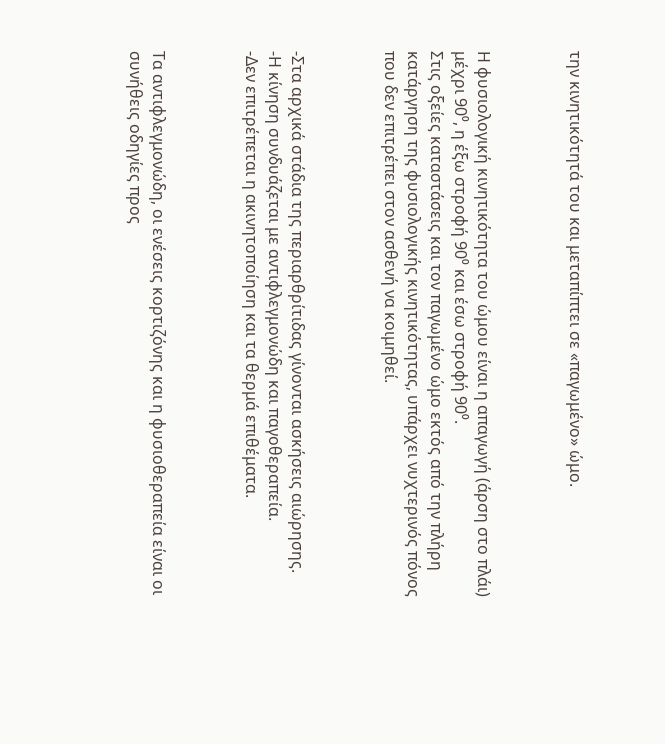την κινητικότητά του και μεταπίπτει σε «παγωμένο» ώμο.



Η φυσιολογική κινητικότητα του ώμου είναι η απαγωγή (άρση στο πλάι) μέχρι 90⁰, η έξω στροφή 90⁰ και έσω στροφή 90⁰.
Στις οξείες καταστάσεις και τον παγωμένο ώμο εκτός από την πλήρη κατάργηση της φυσιολογικής κινητικότητας, υπάρχει νυχτερινός πόνος που δεν επιτρέπει στον ασθενή να κοιμηθεί.



-Στα αρχικά στάδια της περιαρθρίτιδας γίνονται ασκήσεις αιώρησης.
-Η κίνηση συνδυάζεται με αντιφλεγμονώδη και παγοθεραπεία.
-Δεν επιτρέπεται η ακινητοποίηση και τα θερμά επιθέματα.



Τα αντιφλεγμονώδη, οι ενέσεις κορτιζόνης και η φυσιοθεραπεία είναι οι συνήθεις οδηγίες προς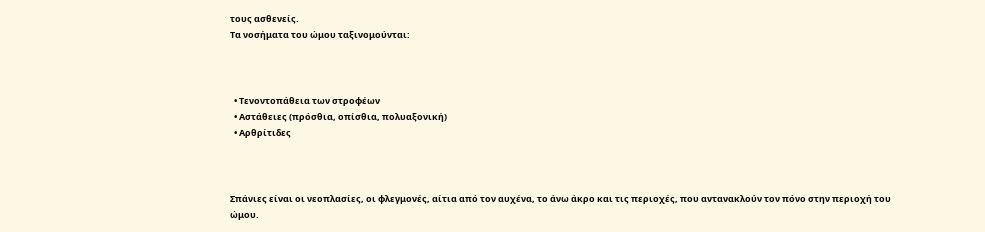τους ασθενείς.
Τα νοσήματα του ώμου ταξινομούνται:



  • Τενοντοπάθεια των στροφέων
  • Αστάθειες (πρόσθια, οπίσθια, πολυαξονική)
  • Αρθρίτιδες



Σπάνιες είναι οι νεοπλασίες, οι φλεγμονές, αίτια από τον αυχένα, το άνω άκρο και τις περιοχές, που αντανακλούν τον πόνο στην περιοχή του ώμου.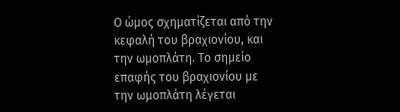Ο ώμος σχηματίζεται από την κεφαλή του βραχιονίου, και την ωμοπλάτη. Το σημείο επαφής του βραχιονίου με την ωμοπλάτη λέγεται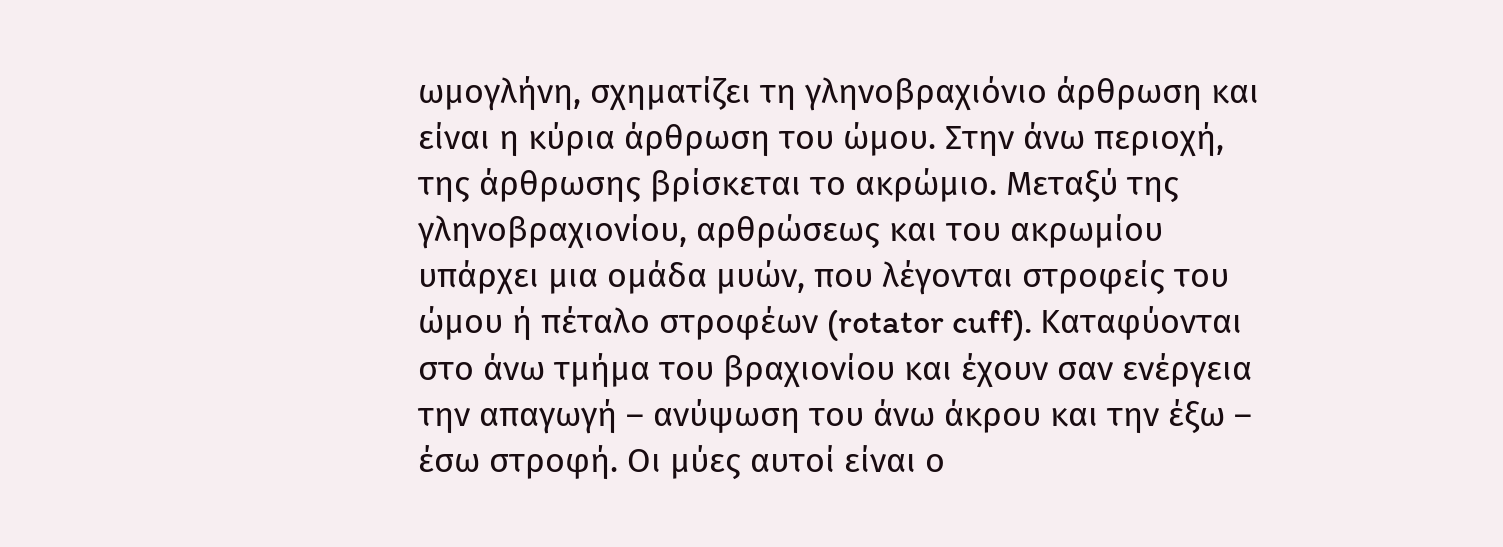ωμογλήνη, σχηματίζει τη γληνοβραχιόνιο άρθρωση και είναι η κύρια άρθρωση του ώμου. Στην άνω περιοχή, της άρθρωσης βρίσκεται το ακρώμιο. Μεταξύ της γληνοβραχιονίου, αρθρώσεως και του ακρωμίου υπάρχει μια ομάδα μυών, που λέγονται στροφείς του ώμου ή πέταλο στροφέων (rotator cuff). Καταφύονται στο άνω τμήμα του βραχιονίου και έχουν σαν ενέργεια την απαγωγή – ανύψωση του άνω άκρου και την έξω – έσω στροφή. Οι μύες αυτοί είναι ο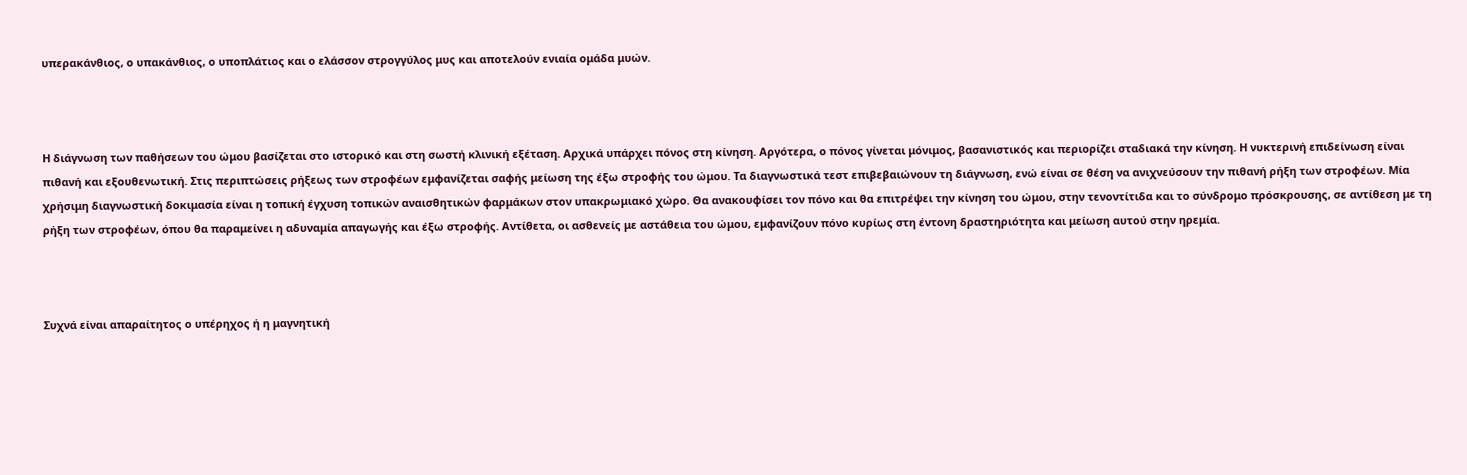υπερακάνθιος, ο υπακάνθιος, ο υποπλάτιος και ο ελάσσον στρογγύλος μυς και αποτελούν ενιαία ομάδα μυών.



Η διάγνωση των παθήσεων του ώμου βασίζεται στο ιστορικό και στη σωστή κλινική εξέταση. Αρχικά υπάρχει πόνος στη κίνηση. Αργότερα, ο πόνος γίνεται μόνιμος, βασανιστικός και περιορίζει σταδιακά την κίνηση. Η νυκτερινή επιδείνωση είναι πιθανή και εξουθενωτική. Στις περιπτώσεις ρήξεως των στροφέων εμφανίζεται σαφής μείωση της έξω στροφής του ώμου. Τα διαγνωστικά τεστ επιβεβαιώνουν τη διάγνωση, ενώ είναι σε θέση να ανιχνεύσουν την πιθανή ρήξη των στροφέων. Μία χρήσιμη διαγνωστική δοκιμασία είναι η τοπική έγχυση τοπικών αναισθητικών φαρμάκων στον υπακρωμιακό χώρο. Θα ανακουφίσει τον πόνο και θα επιτρέψει την κίνηση του ώμου, στην τενοντίτιδα και το σύνδρομο πρόσκρουσης, σε αντίθεση με τη ρήξη των στροφέων, όπου θα παραμείνει η αδυναμία απαγωγής και έξω στροφής. Αντίθετα, οι ασθενείς με αστάθεια του ώμου, εμφανίζουν πόνο κυρίως στη έντονη δραστηριότητα και μείωση αυτού στην ηρεμία.



Συχνά είναι απαραίτητος ο υπέρηχος ή η μαγνητική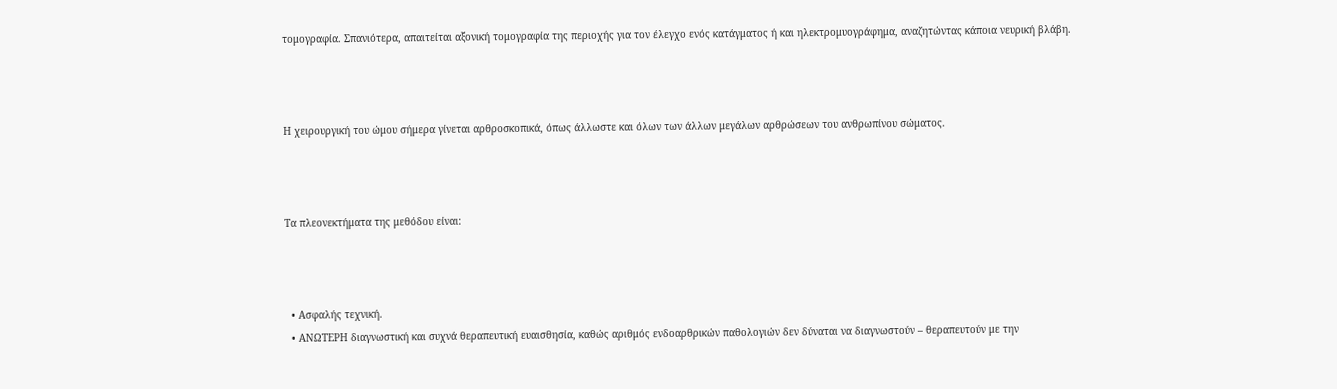τομογραφία. Σπανιότερα, απαιτείται αξονική τομογραφία της περιοχής για τον έλεγχο ενός κατάγματος ή και ηλεκτρομυογράφημα, αναζητώντας κάποια νευρική βλάβη.



Η χειρουργική του ώμου σήμερα γίνεται αρθροσκοπικά, όπως άλλωστε και όλων των άλλων μεγάλων αρθρώσεων του ανθρωπίνου σώματος.



Τα πλεονεκτήματα της μεθόδου είναι:



  • Ασφαλής τεχνική.
  • ΑΝΩΤΕΡΗ διαγνωστική και συχνά θεραπευτική ευαισθησία, καθώς αριθμός ενδοαρθρικών παθολογιών δεν δύναται να διαγνωστούν – θεραπευτούν με την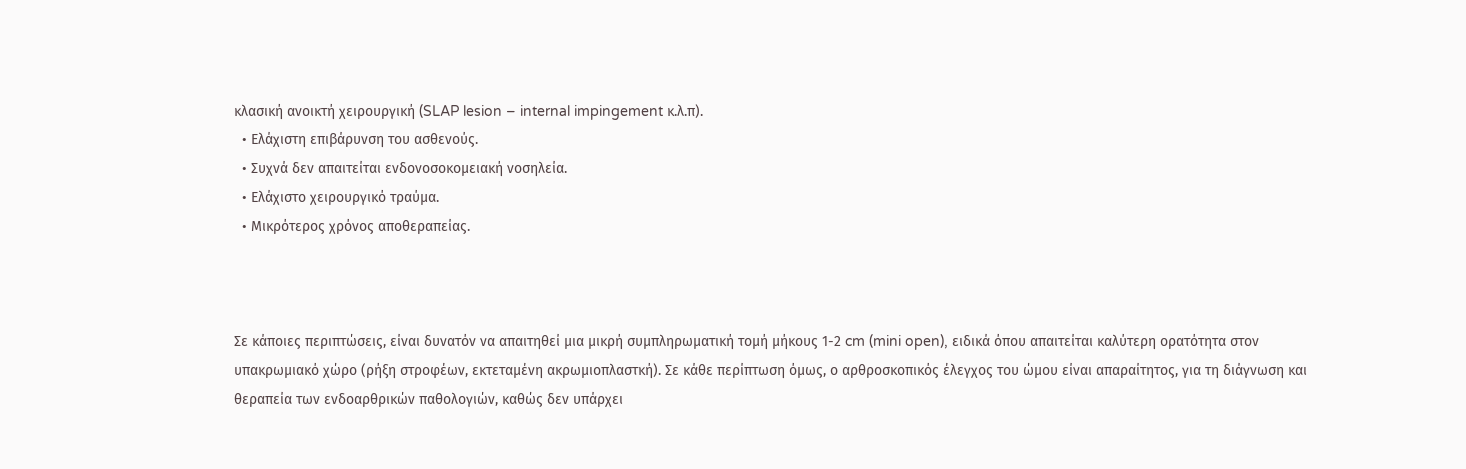κλασική ανοικτή χειρουργική (SLAP lesion – internal impingement κ.λ.π).
  • Ελάχιστη επιβάρυνση του ασθενούς.
  • Συχνά δεν απαιτείται ενδονοσοκομειακή νοσηλεία.
  • Ελάχιστο χειρουργικό τραύμα.
  • Μικρότερος χρόνος αποθεραπείας.



Σε κάποιες περιπτώσεις, είναι δυνατόν να απαιτηθεί μια μικρή συμπληρωματική τομή μήκους 1-2 cm (mini open), ειδικά όπου απαιτείται καλύτερη ορατότητα στον υπακρωμιακό χώρο (ρήξη στροφέων, εκτεταμένη ακρωμιοπλαστκή). Σε κάθε περίπτωση όμως, ο αρθροσκοπικός έλεγχος του ώμου είναι απαραίτητος, για τη διάγνωση και θεραπεία των ενδοαρθρικών παθολογιών, καθώς δεν υπάρχει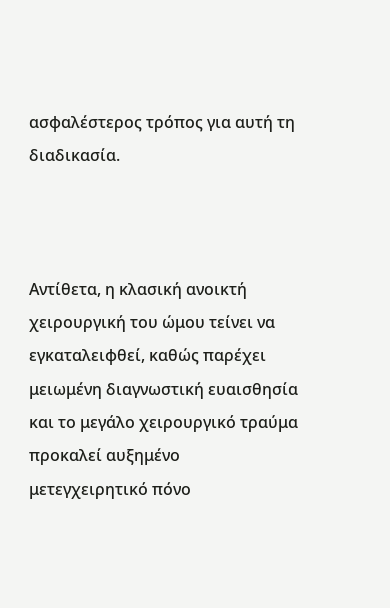ασφαλέστερος τρόπος για αυτή τη διαδικασία.



Αντίθετα, η κλασική ανοικτή χειρουργική του ώμου τείνει να εγκαταλειφθεί, καθώς παρέχει μειωμένη διαγνωστική ευαισθησία και το μεγάλο χειρουργικό τραύμα προκαλεί αυξημένο μετεγχειρητικό πόνο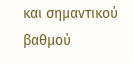και σημαντικού βαθμού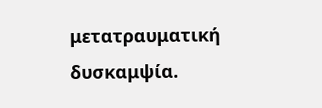μετατραυματική δυσκαμψία.